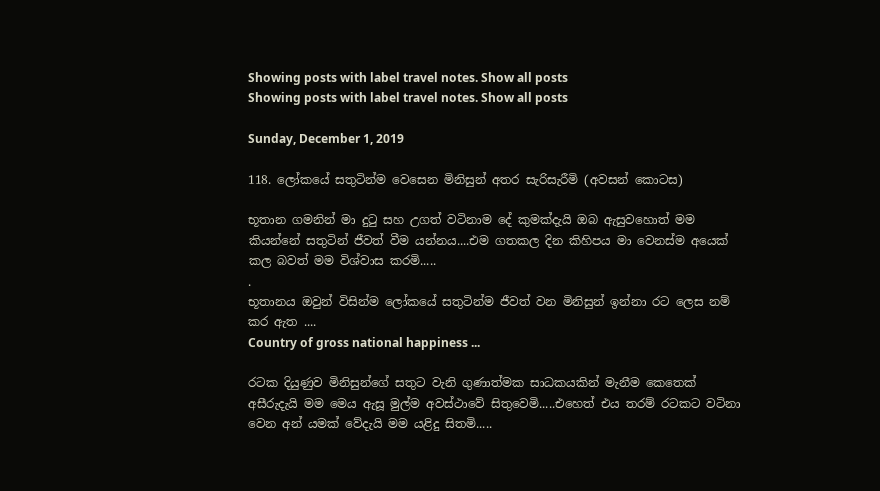Showing posts with label travel notes. Show all posts
Showing posts with label travel notes. Show all posts

Sunday, December 1, 2019

118. ලෝකයේ සතුටින්ම වෙසෙන මිනිසුන් අතර සැරිසැරීමි (අවසන් කොටස)

භූතාන ගමනින් මා දුටු සහ උගත් වටිනාම දේ කුමක්දැයි ඔබ ඇසුවහොත් මම කියන්නේ සතුටින් ජීවත් වීම යන්නය....එම ගතකල දින කිහිපය මා වෙනස්ම අයෙක් කල බවත් මම විශ්වාස කරමි.....
.
භූතානය ඔවුන් විසින්ම ලෝකයේ සතුටින්ම ජීවත් වන මිනිසුන් ඉන්නා රට ලෙස නම් කර ඇත ....
Country of gross national happiness ...

රටක දියුණුව මිනිසුන්ගේ සතුට වැනි ගුණාත්මක සාධකයකින් මැනීම කෙතෙක් අසීරුදැයි මම මෙය ඇසූ මුල්ම අවස්ථාවේ සිතුවෙමි.....එහෙත් එය තරම් රටකට වටිනා වෙන අන් යමක් වේදැයි මම යළිදු සිතමි.....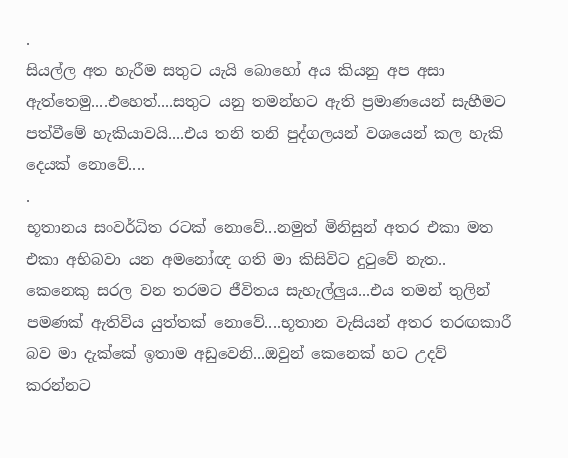.
සියල්ල අත හැරීම සතුට යැයි බොහෝ අය කියනු අප අසා ඇත්තෙමු....එහෙත්....සතුට යනු තමන්හට ඇති ප්‍රමාණයෙන් සැහීමට පත්වීමේ හැකියාවයි....එය තනි තනි පුද්ගලයන් වශයෙන් කල හැකි දෙයක් නොවේ....
.
භූතානය සංවර්ධිත රටක් නොවේ...නමුත් මිනිසුන් අතර එකා මත එකා අභිබවා යන අමනෝඥ ගති මා කිසිවිට දුටුවේ නැත.. කෙනෙකු සරල වන තරමට ජීවිතය සැහැල්ලුය...එය තමන් තුලින් පමණක් ඇතිවිය යුත්තක් නොවේ....භූතාන වැසියන් අතර තරඟකාරී බව මා දැක්කේ ඉතාම අඩුවෙනි...ඔවුන් කෙනෙක් හට උදව් කරන්නට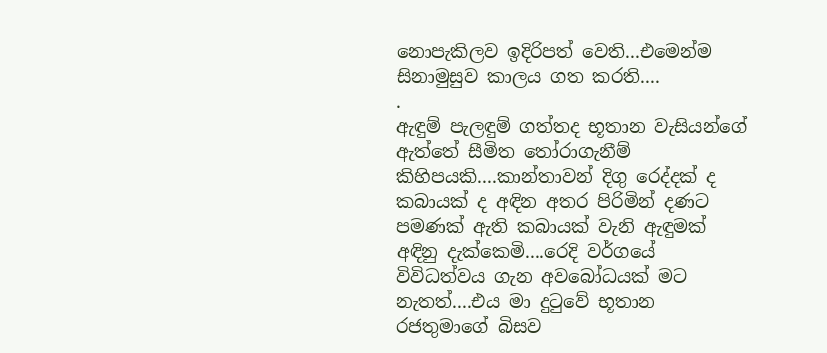නොපැකිලව ඉදිරිපත් වෙති...එමෙන්ම සිනාමුසුව කාලය ගත කරති....
.
ඇඳුම් පැලඳුම් ගත්තද භූතාන වැසියන්ගේ ඇත්තේ සීමිත තෝරාගැනීම් කිහිපයකි....කාන්තාවන් දිගු රෙද්දක් ද කබායක් ද අඳින අතර පිරිමින් දණට පමණක් ඇති කබායක් වැනි ඇඳුමක් අඳිනු දැක්කෙමි....රෙදි වර්ගයේ විවිධත්වය ගැන අවබෝධයක් මට නැතත්....එය මා දුටුවේ භූතාන රජතුමාගේ බිසව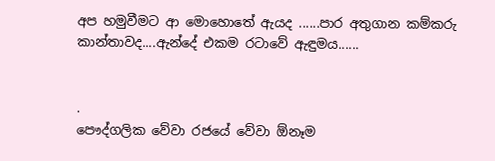අප හමුවීමට ආ මොහොතේ ඇයද ......පාර අතුගාන කම්කරු කාන්තාවද....ඇන්දේ එකම රටාවේ ඇඳුමය......


.
පෞද්ගලික වේවා රජයේ වේවා ඕනෑම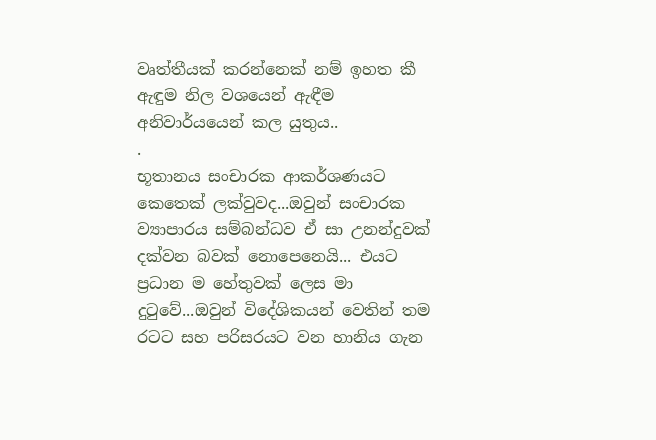වෘත්තීයක් කරන්නෙක් නම් ඉහත කී ඇඳුම නිල වශයෙන් ඇඳීම අනිවාර්යයෙන් කල යුතුය..
.
භූතානය සංචාරක ආකර්ශණයට කෙතෙක් ලක්වුවද...ඔවුන් සංචාරක ව්‍යාපාරය සම්බන්ධව ඒ සා උනන්දුවක් දක්වන බවක් නොපෙනෙයි... එයට ප්‍රධාන ම හේතුවක් ලෙස මා දුටුවේ...ඔවුන් විදේශිකයන් වෙතින් තම රටට සහ පරිසරයට වන හානිය ගැන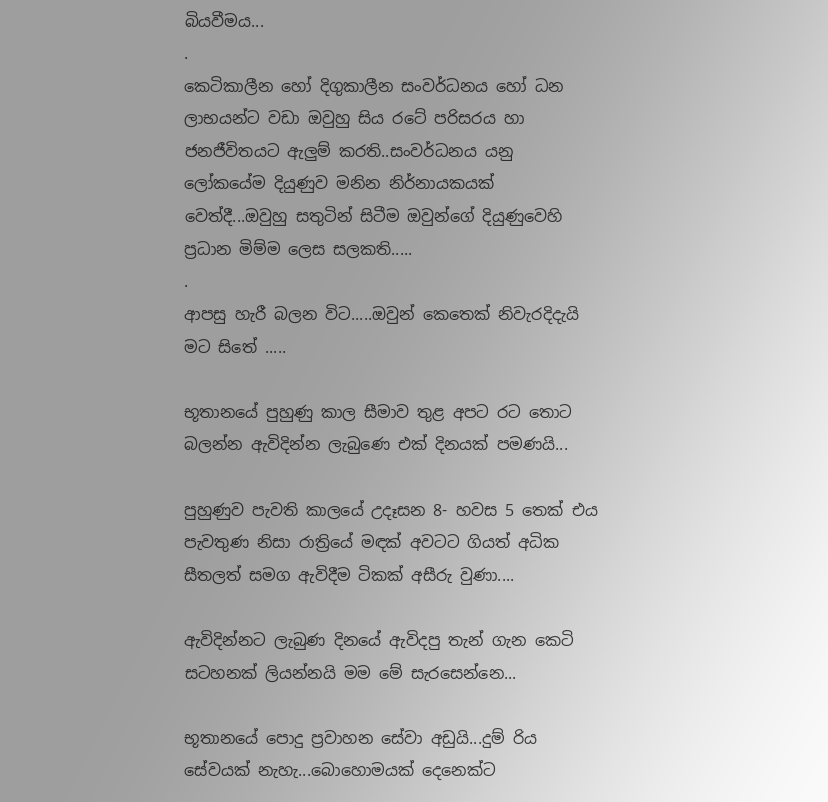බියවීමය...
.
කෙටිකාලීන හෝ දිගුකාලීන සංවර්ධනය හෝ ධන ලාභයන්ට වඩා ඔවුහු සිය රටේ පරිසරය හා ජනජීවිතයට ඇලුම් කරති..සංවර්ධනය යනු ලෝකයේම දියුණුව මනින නිර්නායකයක් වෙත්දී...ඔවුහු සතුටින් සිටීම ඔවුන්ගේ දියුණුවෙහි ප්‍රධාන මිම්ම ලෙස සලකති.....
.
ආපසු හැරී බලන විට.....ඔවුන් කෙතෙක් නිවැරදිදැයි මට සිතේ .....

භූතානයේ පුහුණු කාල සීමාව තුළ අපට රට තොට බලන්න ඇවිදින්න ලැබුණෙ එක් දිනයක් පමණයි...

පුහුණුව පැවති කාලයේ උදෑසන 8- හවස 5 තෙක් එය පැවතුණ නිසා රාත්‍රියේ මඳක් අවටට ගියත් අධික සීතලත් සමග ඇවිදීම ටිකක් අසීරු වුණා....

ඇවිදින්නට ලැබුණ දිනයේ ඇවිදපු තැන් ගැන කෙටි සටහනක් ලියන්නයි මම මේ සැරසෙන්නෙ...

භූතානයේ පොදු ප්‍රවාහන සේවා අඩුයි...දුම් රිය සේවයක් නැහැ...බොහොමයක් දෙනෙක්ට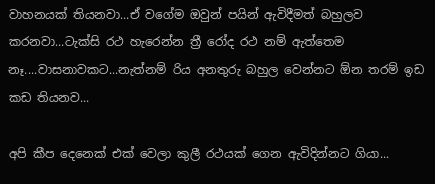වාහනයක් තියනවා...ඒ වගේම ඔවුන් පයින් ඇවිදීමත් බහුලව කරනවා...ටැක්සි රථ හැරෙන්න ත්‍රී රෝද රථ නම් ඇත්තෙම නෑ....වාසනාවකට...නැත්නම් රිය අනතුරු බහුල වෙන්නට ඕන තරම් ඉඩ කඩ තියනව...

අපි කීප දෙනෙක් එක් වෙලා කුලී රථයක් ගෙන ඇවිදින්නට ගියා...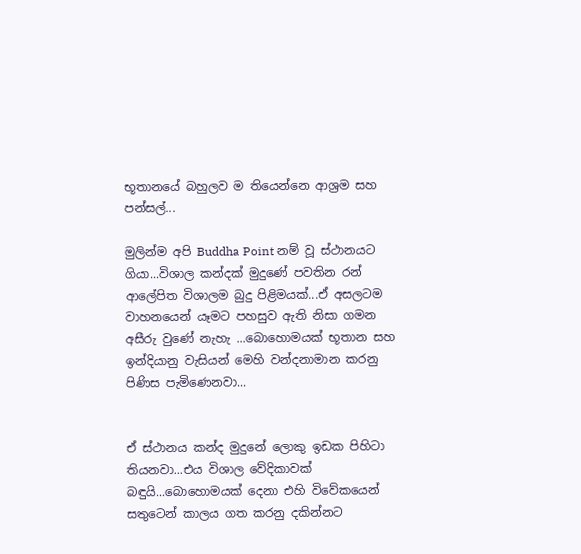භූතානයේ බහුලව ම තියෙන්නෙ ආශ්‍රම සහ පන්සල්...

මුලින්ම අපි Buddha Point නම් වූ ස්ථානයට ගියා...විශාල කන්දක් මුදුණේ පවතින රන් ආලේපිත විශාලම බුදු පිළිමයක්...ඒ අසලටම වාහනයෙන් යෑමට පහසුව ඇති නිසා ගමන අසීරු වුණේ නැහැ ...බොහොමයක් භූතාන සහ ඉන්දියානු වැසියන් මෙහි වන්දනාමාන කරනු පිණිස පැමිණෙනවා...


ඒ ස්ථානය කන්ද මුදුනේ ලොකු ඉඩක පිහිටා තියනවා...එය විශාල වේදිකාවක් බඳුයි...බොහොමයක් දෙනා එහි විවේකයෙන් සතුටෙන් කාලය ගත කරනු දකින්නට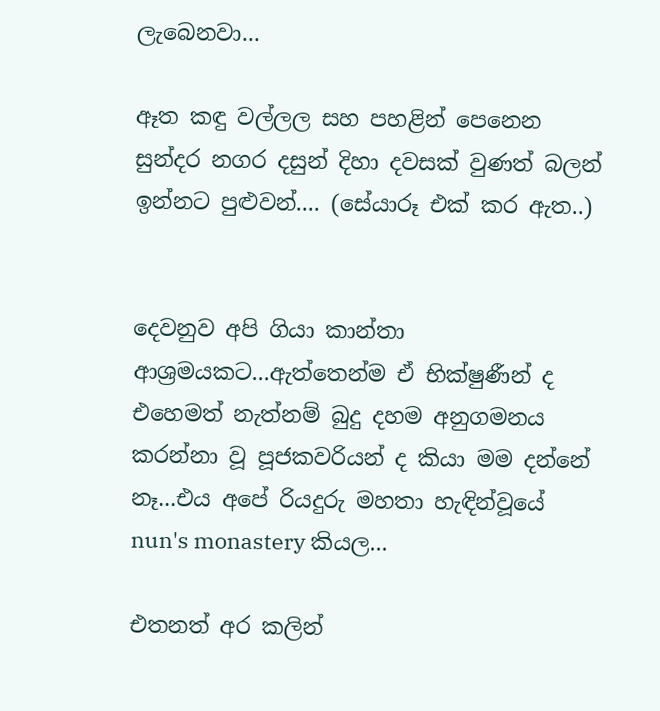ලැබෙනවා...

ඈත කඳු වල්ලල සහ පහළින් පෙනෙන සුන්දර නගර දසුන් දිහා දවසක් වුණත් බලන් ඉන්නට පුළුවන්.... (සේයාරූ එක් කර ඇත..)


දෙවනුව අපි ගියා කාන්තා ආශ්‍රමයකට...ඇත්තෙන්ම ඒ භික්ෂුණීන් ද එහෙමත් නැත්නම් බුදු දහම අනුගමනය කරන්නා වූ පූජකවරියන් ද කියා මම දන්නේ නෑ...එය අපේ රියදුරු මහතා හැඳින්වූයේ nun's monastery කියල...

එතනත් අර කලින්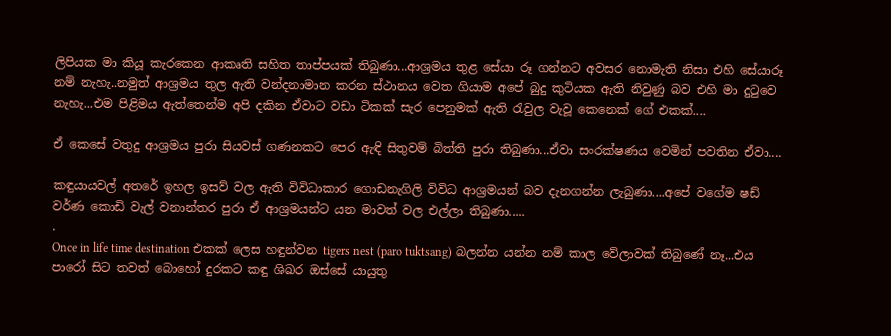ලිපියක මා කියූ කැරකෙන ආකෘති සහිත තාප්පයක් තිබුණා...ආශ්‍රමය තුළ සේයා රූ ගන්නට අවසර නොමැති නිසා එහි සේයාරූ නම් නැහැ..නමුත් ආශ්‍රමය තුල ඇති වන්දනාමාන කරන ස්ථානය වෙත ගියාම අපේ බුදු කුටියක ඇති නිවුණු බව එහි මා දුටුවෙ නැහැ...එම පිළිමය ඇත්තෙන්ම අපි දකින ඒවාට වඩා ටිකක් සැර පෙනුමක් ඇති රැවුල වැවූ කෙනෙක් ගේ එකක්....

ඒ කෙසේ වතුදු ආශ්‍රමය පුරා සියවස් ගණනකට පෙර ඇඳි සිතුවම් බිත්ති පුරා තිබුණා...ඒවා සංරක්ෂණය වෙමින් පවතින ඒවා....

කඳුයායවල් අතරේ ඉහල ඉසව් වල ඇති විවිධාකාර ගොඩනැගිලි විවිධ ආශ්‍රමයන් බව දැනගන්න ලැබුණා....අපේ වගේම ෂඩ් වර්ණ කොඩි වැල් වනාන්තර පුරා ඒ ආශ්‍රමයන්ට යන මාවත් වල එල්ලා තිබුණා.....
.
Once in life time destination එකක් ලෙස හඳුන්වන tigers nest (paro tuktsang) බලන්න යන්න නම් කාල වේලාවක් තිබුණේ නෑ...එය පාරෝ සිට තවත් බොහෝ දුරකට කඳු ශිඛර ඔස්සේ යායුතු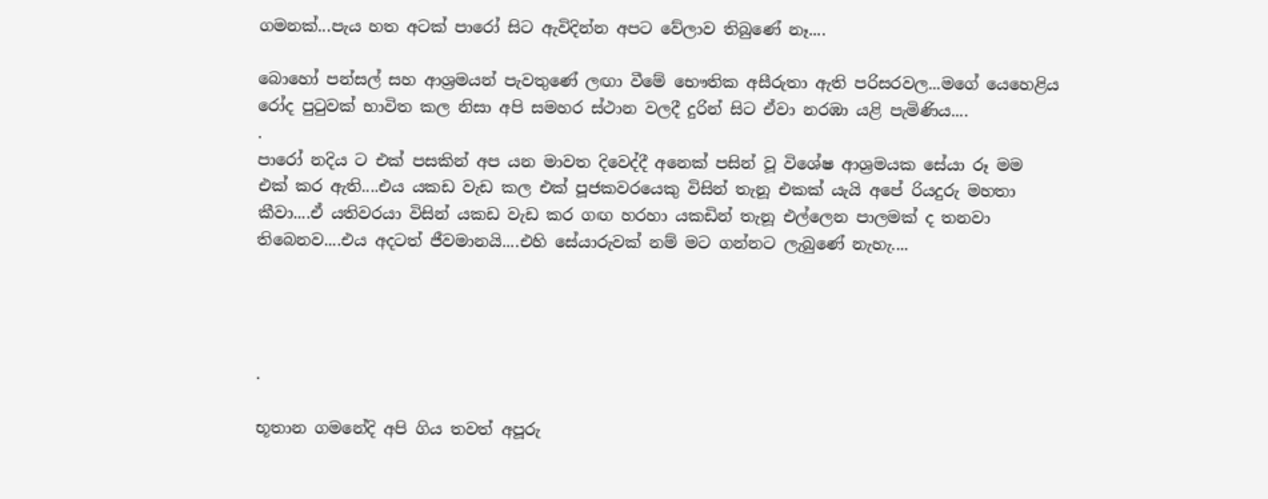ගමනක්...පැය හත අටක් පාරෝ සිට ඇවිදින්න අපට වේලාව තිබුණේ නෑ....

බොහෝ පන්සල් සහ ආශ්‍රමයන් පැවතුණේ ලඟා වීමේ භෞතික අසීරුතා ඇති පරිසරවල...මගේ යෙහෙළිය රෝද පුටුවක් භාවිත කල නිසා අපි සමහර ස්ථාන වලදී දුරින් සිට ඒවා නරඹා යළි පැමිණිය....
.
පාරෝ නදිය ට එක් පසකින් අප යන මාවත දිවෙද්දී අනෙක් පසින් වූ විශේෂ ආශ්‍රමයක සේයා රූ මම එක් කර ඇති....එය යකඩ වැඩ කල එක් පූජකවරයෙකු විසින් තැනූ එකක් යැයි අපේ රියදුරු මහතා කීවා....ඒ යතිවරයා විසින් යකඩ වැඩ කර ගඟ හරහා යකඩින් තැනූ එල්ලෙන පාලමක් ද තනවා තිබෙනව....එය අදටත් ජීවමානයි....එහි සේයාරුවක් නම් මට ගන්නට ලැබුණේ නැහැ....




.

භූතාන ගමනේදි අපි ගිය තවත් අපූරු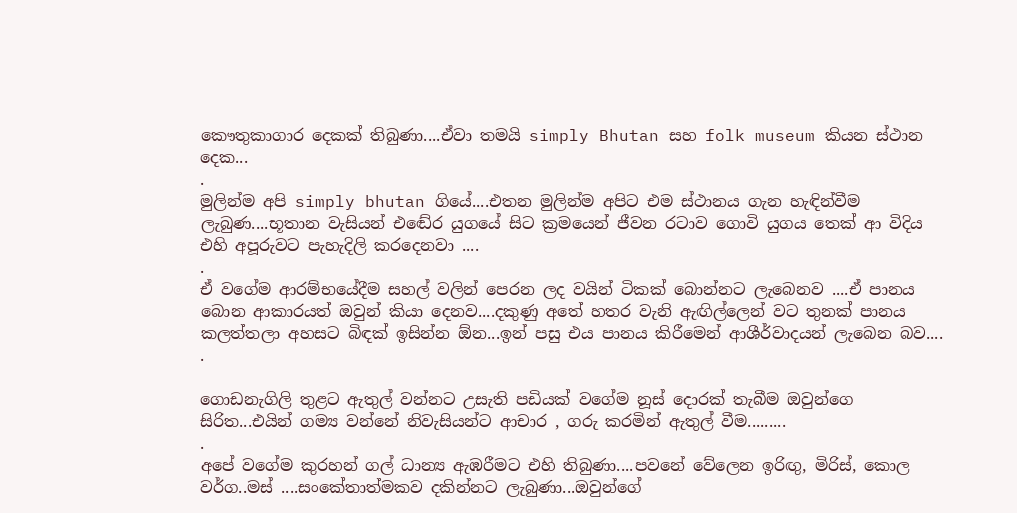කෞතුකාගාර දෙකක් තිබුණා....ඒවා තමයි simply Bhutan සහ folk museum කියන ස්ථාන දෙක...
.
මුලින්ම අපි simply bhutan ගියේ....එතන මුලින්ම අපිට එම ස්ථානය ගැන හැඳින්වීම ලැබුණ....භූතාන වැසියන් එඬේර යුගයේ සිට ක්‍රමයෙන් ජීවන රටාව ගොවි යුගය තෙක් ආ විදිය එහි අපූරුවට පැහැදිලි කරදෙනවා ....
.
ඒ වගේම ආරම්භයේදීම සහල් වලින් පෙරන ලද වයින් ටිකක් බොන්නට ලැබෙනව ....ඒ පානය බොන ආකාරයත් ඔවුන් කියා දෙනව....දකුණු අතේ හතර වැනි ඇඟිල්ලෙන් වට තුනක් පානය කලත්තලා අහසට බිඳක් ඉසින්න ඕන...ඉන් පසු එය පානය කිරීමෙන් ආශීර්වාදයන් ලැබෙන බව....
.

ගොඩනැගිලි තුළට ඇතුල් වන්නට උසැති පඩියක් වගේම නූස් දොරක් තැබීම ඔවුන්ගෙ සිරිත...එයින් ගම්‍ය වන්නේ නිවැසියන්ට ආචාර , ගරු කරමින් ඇතුල් වීම.........
.
අපේ වගේම කුරහන් ගල් ධාන්‍ය ඇඹරීමට එහි තිබුණා....පවනේ වේලෙන ඉරිඟු, මිරිස්, කොල වර්ග..මස් ....සංකේතාත්මකව දකින්නට ලැබුණා...ඔවුන්ගේ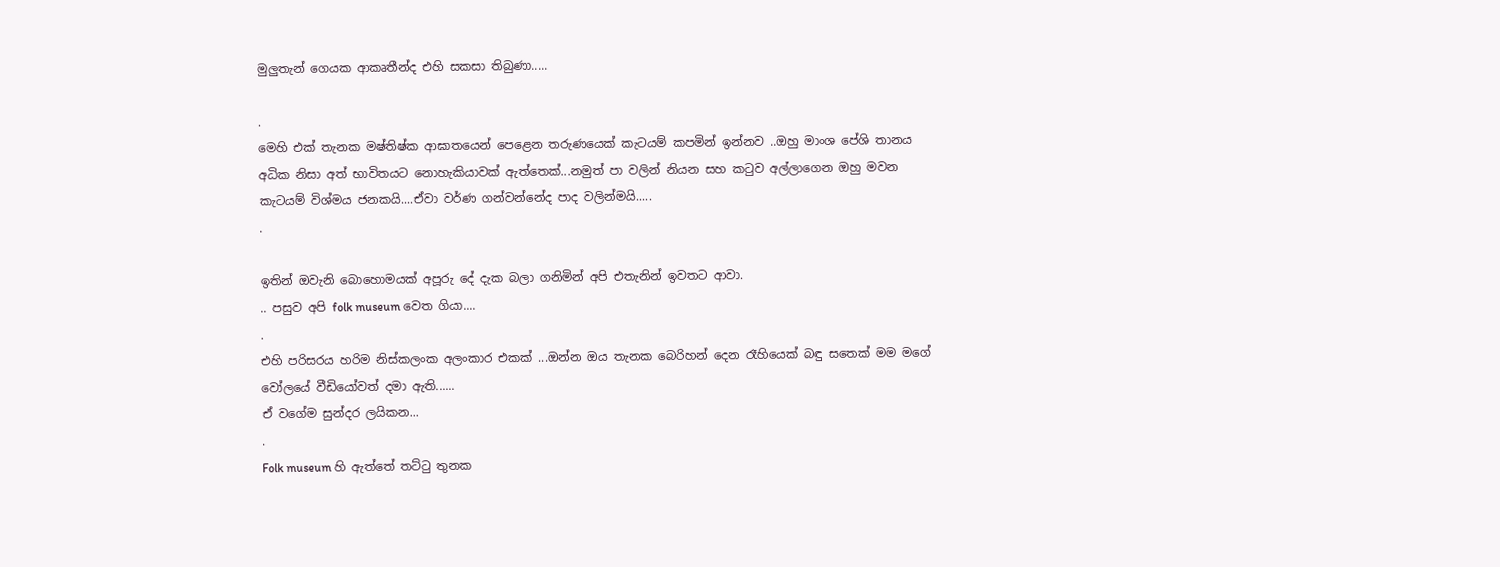මුලුතැන් ගෙයක ආකෘතීන්ද එහි සකසා තිබුණා.....

.
මෙහි එක් තැනක මෂ්තිෂ්ක ආඝාතයෙන් පෙළෙන තරුණයෙක් කැටයම් කපමින් ඉන්නව ..ඔහු මාංශ පේශි තානය අධික නිසා අත් භාවිතයට නොහැකියාවක් ඇත්තෙක්...නමුත් පා වලින් නියන සහ කටුව අල්ලාගෙන ඔහු මවන කැටයම් විශ්මය ජනකයි....ඒවා වර්ණ ගන්වන්නේද පාද වලින්මයි.....
.

ඉතින් ඔවැනි බොහොමයක් අපූරු දේ දැක බලා ගනිමින් අපි එතැනින් ඉවතට ආවා.
.. පසුව අපි folk museum වෙත ගියා....
.
එහි පරිසරය හරිම නිස්කලංක අලංකාර එකක් ...ඔන්න ඔය තැනක බෙරිහන් දෙන රෑහියෙක් බඳු සතෙක් මම මගේ වෝලයේ වීඩියෝවත් දමා ඇති......
ඒ වගේම සුන්දර ලයිකන...
.
Folk museum හි ඇත්තේ තට්ටු තුනක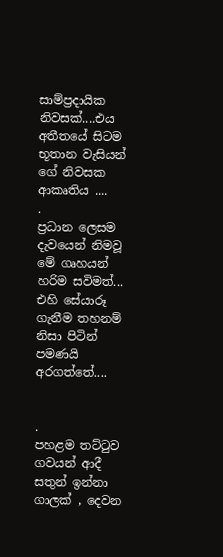සාම්ප්‍රදායික නිවසක්....එය අතීතයේ සිටම භූතාන වැසියන් ගේ නිවසක ආකෘතිය ....
.
ප්‍රධාන ලෙසම දැවයෙන් නිමවූ මේ ගෘහයන් හරිම සවිමත්...
එහි සේයාරූ ගැනීම තහනම් නිසා පිටින් පමණයි අරගත්තේ....


.
පහළම තට්ටුව ගවයන් ආදී සතුන් ඉන්නා ගාලක් , දෙවන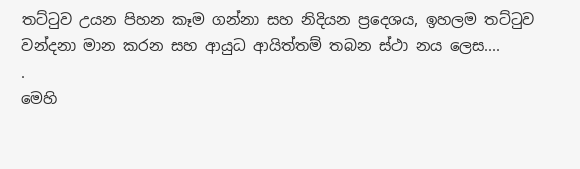තට්ටුව උයන පිහන කෑම ගන්නා සහ නිදියන ප්‍රදෙශය, ඉහලම තට්ටුව වන්දනා මාන කරන සහ ආයුධ ආයිත්තම් තබන ස්ථා නය ලෙස....
.
මෙහි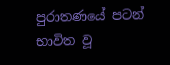පුරාතණයේ පටන් භාවිත වූ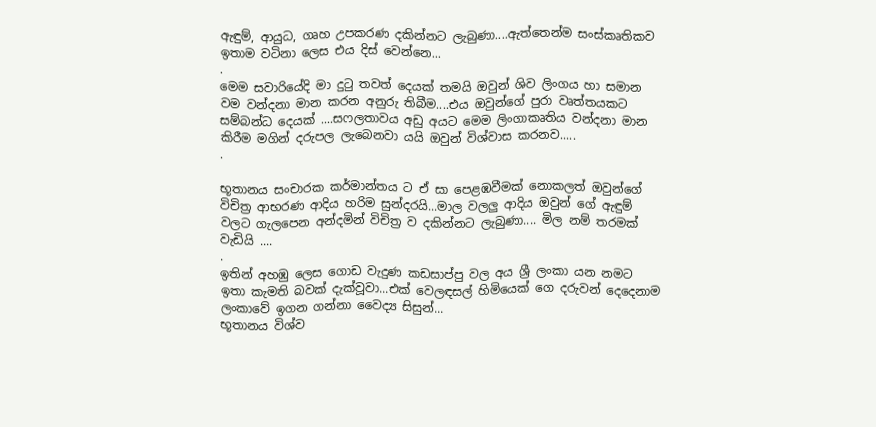ඇඳුම්, ආයුධ, ගෘහ උපකරණ දකින්නට ලැබුණා....ඇත්තෙන්ම සංස්කෘතිකව ඉතාම වටිනා ලෙස එය දිස් වෙන්නෙ...
.
මෙම සවාරියේදි මා දුටු තවත් දෙයක් තමයි ඔවුන් ශිව ලිංගය හා සමාන වම වන්දනා මාන කරන අනුරු තිබීම....එය ඔවුන්ගේ පුරා වෘත්තයකට සම්බන්ධ දෙයක් ....සෆලතාවය අඩු අයට මෙම ලිංගාකෘතිය වන්දනා මාන කිරීම මගින් දරුපල ලැබෙනවා යයි ඔවුන් විශ්වාස කරනව.....
.

භූතානය සංචාරක කර්මාන්තය ට ඒ සා පෙළඹවීමක් නොකලත් ඔවුන්ගේ විචිත්‍ර ආභරණ ආදිය හරිම සුන්දරයි...මාල වලලු ආදිය ඔවුන් ගේ ඇඳුම් වලට ගැලපෙන අන්දමින් විචිත්‍ර ව දකින්නට ලැබුණා.... මිල නම් තරමක් වැඩියි ....
.
ඉතින් අහඹු ලෙස ගොඩ වැදුණ කඩසාප්පු වල අය ශ්‍රී ලංකා යන නමට ඉතා කැමති බවක් දැක්වූවා...එක් වෙලඳසල් හිමියෙක් ගෙ දරුවන් දෙදෙනාම ලංකාවේ ඉගන ගන්නා වෛද්‍ය සිසුන්...
භූතානය විශ්ව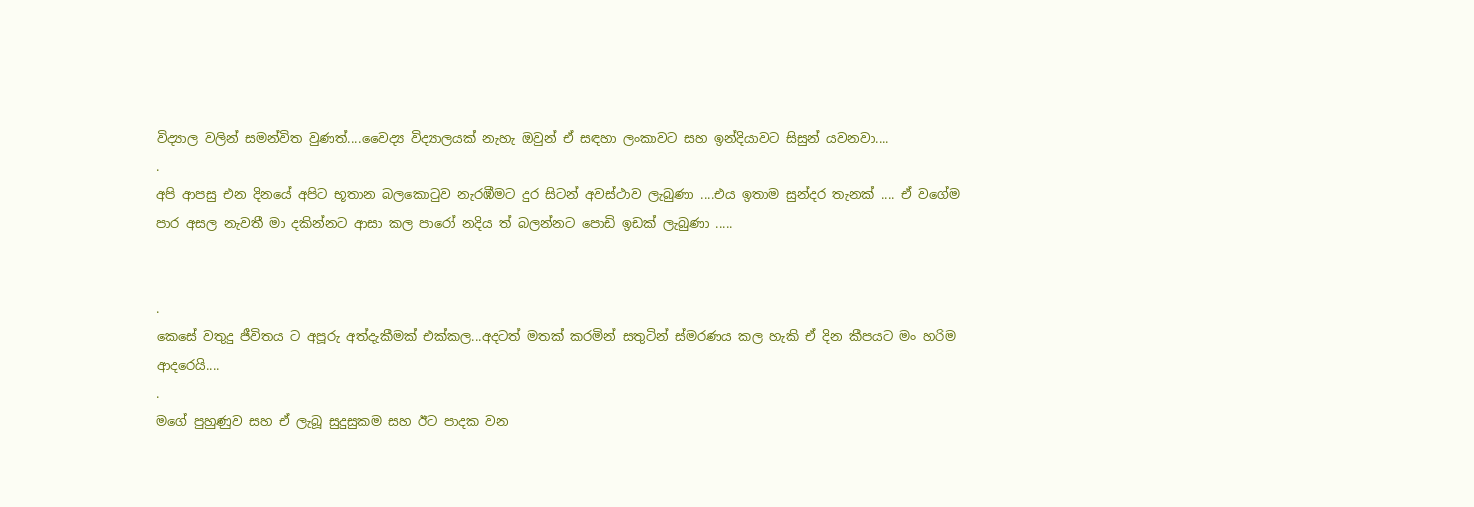විද්‍යාල වලින් සමන්විත වුණත්....වෛද්‍ය විද්‍යාලයක් නැහැ ඔවුන් ඒ සඳහා ලංකාවට සහ ඉන්දියාවට සිසුන් යවනවා....
.
අපි ආපසු එන දිනයේ අපිට භූතාන බලකොටුව නැරඹීමට දුර සිටන් අවස්ථාව ලැබුණා ....එය ඉතාම සුන්දර තැනක් .... ඒ වගේම පාර අසල නැවතී මා දකින්නට ආසා කල පාරෝ නදිය ත් බලන්නට පොඩි ඉඩක් ලැබුණා .....


.
කෙසේ වතුදු ජීවිතය ට අපූරු අත්දැකීමක් එක්කල...අදටත් මතක් කරමින් සතුටින් ස්මරණය කල හැකි ඒ දින කීපයට මං හරිම ආදරෙයි....
.
මගේ පුහුණුව සහ ඒ ලැබූ සුදුසුකම සහ ඊට පාදක වන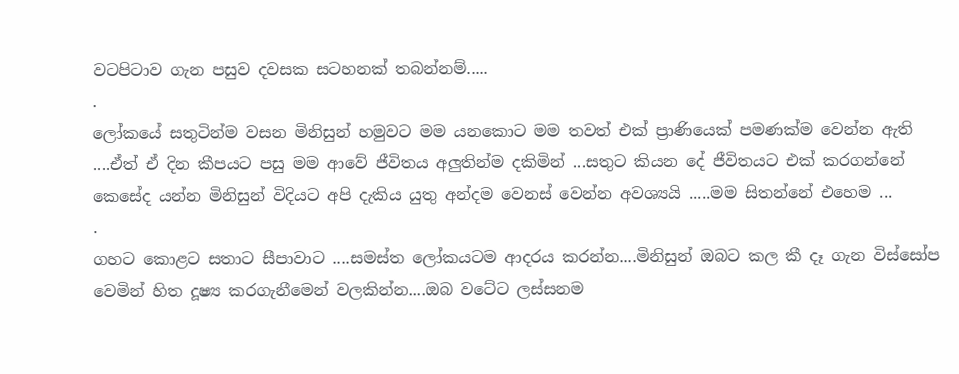වටපිටාව ගැන පසුව දවසක සටහනක් තබන්නම්.....
.
ලෝකයේ සතුටින්ම වසන මිනිසුන් හමුවට මම යනකොට මම තවත් එක් ප්‍රාණියෙක් පමණක්ම වෙන්න ඇති ....ඒත් ඒ දින කීපයට පසු මම ආවේ ජීවිතය අලුතින්ම දකිමින් ...සතුට කියන දේ ජීවිතයට එක් කරගන්නේ කෙසේද යන්න මිනිසුන් විදියට අපි දැකිය යුතු අන්දම වෙනස් වෙන්න අවශ්‍යයි .....මම සිතන්නේ එහෙම ...
.
ගහට කොළට සතාට සීපාවාට ....සමස්ත ලෝකයටම ආදරය කරන්න....මිනිසුන් ඔබට කල කී දෑ ගැන විස්සෝප වෙමින් හිත දූෂ්‍ය කරගැනීමෙන් වලකින්න....ඔබ වටේට ලස්සනම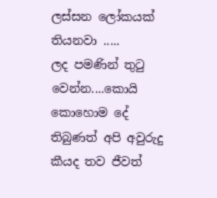ලස්සන ලෝකයක් තියනවා .....
ලද පමණින් තුටු වෙන්න....කොයි කොහොම දේ තිබුණත් අපි අවුරුදු කීයද තව ජීවත්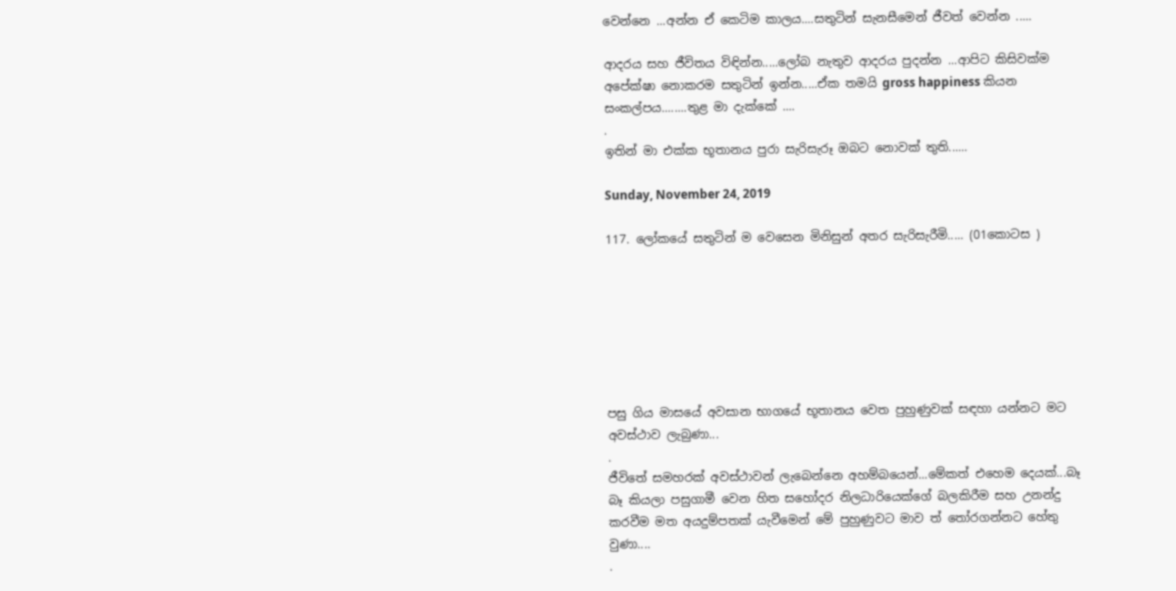වෙන්නෙ ...අන්න ඒ කෙටිම කාලය....සතුටින් සැනසීමෙන් ජීවත් වෙන්න .....

ආදරය සහ ජීවිතය විඳින්න.....ලෝබ නැතුව ආදරය පුදන්න ...ආපිට කිසිවක්ම අපේක්ෂා නොකරම සතුටින් ඉන්න.....ඒක තමයි gross happiness කියන සංකල්පය........තුළ මා දැක්කේ ....
.
ඉතින් මා එක්ක භූතානය පුරා සැරිසැරූ ඔබට නොවක් තුති......

Sunday, November 24, 2019

117. ලෝකයේ සතුටින් ම වෙසෙන මිනිසුන් අතර සැරිසැරීමි..... (01කොටස )







පසු ගිය මාසයේ අවසාන භාගයේ භූතානය වෙත පුහුණුවක් සඳහා යන්නට මට අවස්ථාව ලැබුණා...
.
ජීවිතේ සමහරක් අවස්ථාවන් ලැබෙන්නෙ අහම්බයෙන්...මේකත් එහෙම දෙයක්...බෑ බෑ කියලා පසුගාමී වෙන හිත සහෝදර නිලධාරියෙක්ගේ බලකිරීම සහ උනන්දු කරවීම මත අයදුම්පතක් යැවීමෙන් මේ පුහුණුවට මාව ත් තෝරගන්නට හේතු වුණා....
.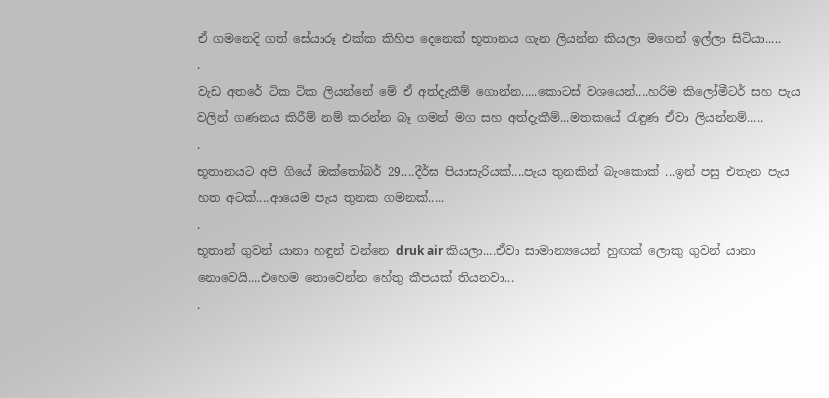ඒ ගමනෙදි ගත් සේයාරූ එක්ක කිහිප දෙනෙක් භූතානය ගැන ලියන්න කියලා මගෙන් ඉල්ලා සිටියා.....
.
වැඩ අතරේ ටික ටික ලියන්නේ මේ ඒ අත්දැකීම් ගොන්න.....කොටස් වශයෙන්....හරිම කිලෝමීටර් සහ පැය වලින් ගණනය කිරීම් නම් කරන්න බෑ ගමන් මග සහ අත්දැකීම්...මතකයේ රැඳුණ ඒවා ලියන්නම්.....
.
භූතානයට අපි ගියේ ඔක්තෝබර් 29....දීර්ඝ පියාසැරියක්....පැය තුනකින් බැංකොක් ...ඉන් පසු එතැන පැය හත අටක්....ආයෙම පැය තුනක ගමනක්.....
.
භූතාන් ගුවන් යානා හඳුන් වන්නෙ druk air කියලා....ඒවා සාමාන්‍යයෙන් හුඟක් ලොකු ගුවන් යානා නොවෙයි....එහෙම නොවෙන්න හේතු කීපයක් තියනවා...
.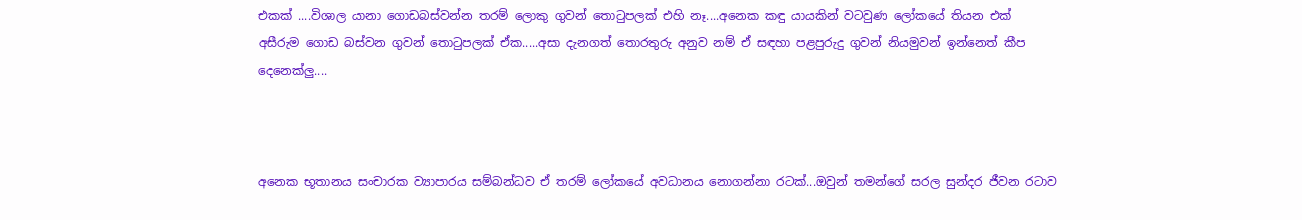එකක් ....විශාල යානා ගොඩබස්වන්න තරම් ලොකු ගුවන් තොටුපලක් එහි නෑ....අනෙක කඳු යායකින් වටවුණ ලෝකයේ තියන එක් අසීරුම ගොඩ බස්වන ගුවන් තොටුපලක් ඒක.....අසා දැනගත් තොරතුරු අනුව නම් ඒ සඳහා පළපුරුදු ගුවන් නියමුවන් ඉන්නෙත් කීප දෙනෙක්ලු....



අනෙක භූතානය සංචාරක ව්‍යාපාරය සම්බන්ධව ඒ තරම් ලෝකයේ අවධානය නොගන්නා රටක්...ඔවුන් තමන්ගේ සරල සුන්දර ජීවන රටාව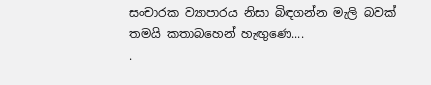සංචාරක ව්‍යාපාරය නිසා බිඳගන්න මැලි බවක් තමයි කතාබහෙන් හැඟුණෙ....
.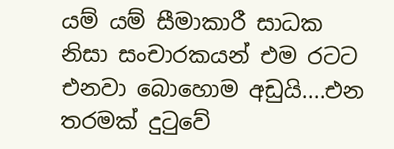යම් යම් සීමාකාරී සාධක නිසා සංචාරකයන් එම රටට එනවා බොහොම අඩුයි....එන තරමක් දුටුවේ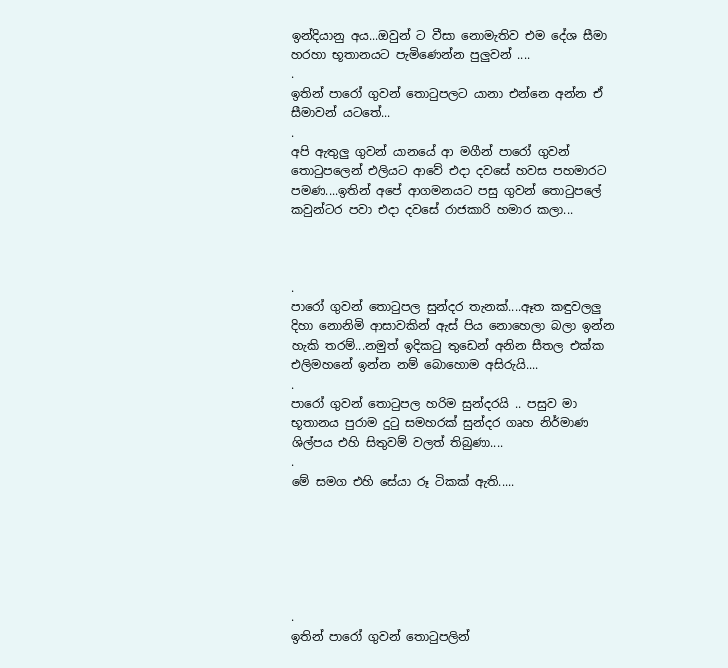ඉන්දියානු අය...ඔවුන් ට වීසා නොමැතිව එම දේශ සීමා හරහා භූතානයට පැමිණෙන්න පුලුවන් ....
.
ඉතින් පාරෝ ගුවන් තොටුපලට යානා එන්නෙ අන්න ඒ සීමාවන් යටතේ...
.
අපි ඇතුලු ගුවන් යානයේ ආ මගීන් පාරෝ ගුවන් තොටුපලෙන් එලියට ආවේ එදා දවසේ හවස පහමාරට පමණ....ඉතින් අපේ ආගමනයට පසු ගුවන් තොටුපලේ කවුන්ටර පවා එදා දවසේ රාජකාරි හමාර කලා...



.
පාරෝ ගුවන් තොටුපල සුන්දර තැනක්....ඈත කඳුවලලු දිහා නොනිමි ආසාවකින් ඇස් පිය නොහෙලා බලා ඉන්න හැකි තරම්...නමුත් ඉදිකටු තුඩෙන් අනින සීතල එක්ක එලිමහනේ ඉන්න නම් බොහොම අසිරුයි....
.
පාරෝ ගුවන් තොටුපල හරිම සුන්දරයි .. පසුව මා භූතානය පුරාම දුටු සමහරක් සුන්දර ගෘහ නිර්මාණ ශිල්පය එහි සිතුවම් වලත් තිබුණා....
.
මේ සමග එහි සේයා රූ ටිකක් ඇති.....






.
ඉතින් පාරෝ ගුවන් තොටුපලින්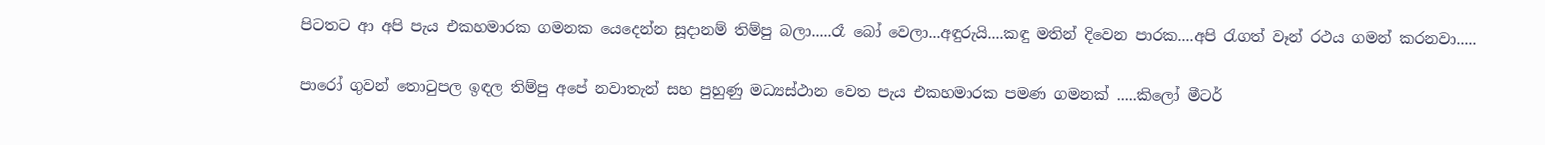පිටතට ආ අපි පැය එකහමාරක ගමනක යෙදෙන්න සූදානම් තිම්පු බලා.....රෑ බෝ වෙලා...අඳුරුයි....කඳු මතින් දිවෙන පාරක....අපි රැගත් වෑන් රථය ගමන් කරනවා.....

පාරෝ ගුවන් තොටුපල ඉඳල තිම්පු අපේ නවාතැන් සහ පුහුණු මධ්‍යස්ථාන වෙත පැය එකහමාරක පමණ ගමනක් .....කිලෝ මීටර්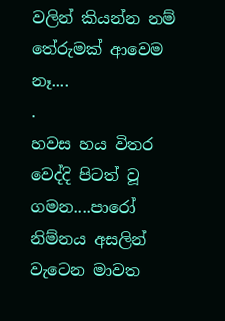වලින් කියන්න නම් තේරුමක් ආවෙම නෑ....
.
හවස හය විතර වෙද්දි පිටත් වූ ගමන....පාරෝ නිම්නය අසලින් වැටෙන මාවත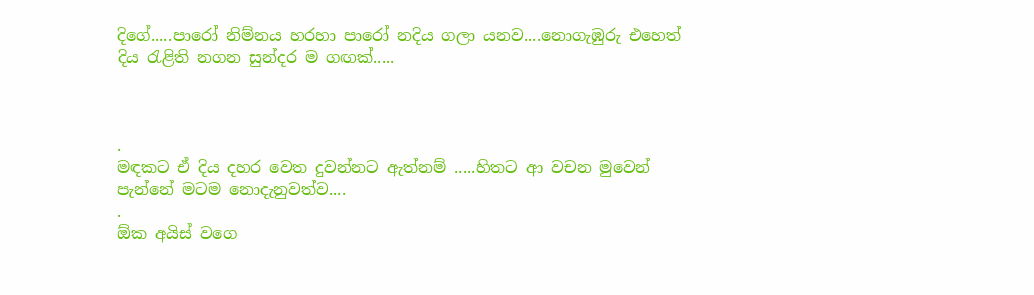දිගේ.....පාරෝ නිම්නය හරහා පාරෝ නදිය ගලා යනව....නොගැඹුරු එහෙත් දිය රැළිති නගන සුන්දර ම ගඟක්.....



.
මඳකට ඒ දිය දහර වෙත දුවන්නට ඇත්නම් .....හිතට ආ වචන මුවෙන් පැන්නේ මටම නොදැනුවත්ව....
.
ඕක අයිස් වගෙ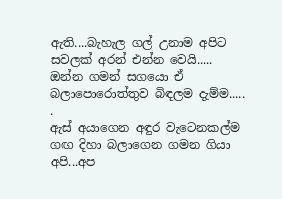ඇති....බැහැල ගල් උනාම අපිට සවලක් අරන් එන්න වෙයි..... ඔන්න ගමන් සගයො ඒ බලාපොරොත්තුව බිඳලම දැම්ම.....
.
ඇස් අයාගෙන අඳුර වැටෙනකල්ම ගඟ දිහා බලාගෙන ගමන ගියා අපි...අප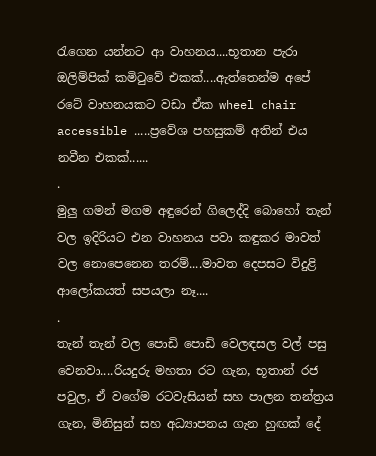රැගෙන යන්නට ආ වාහනය....භූතාන පැරා ඔලිම්පික් කමිටුවේ එකක්....ඇත්තෙන්ම අපේ රටේ වාහනයකට වඩා ඒක wheel chair accessible .....ප්‍රවේශ පහසුකම් අතින් එය නවීන එකක්......
.
මුලු ගමන් මගම අඳුරෙන් ගිලෙද්දි බොහෝ තැන් වල ඉදිරියට එන වාහනය පවා කඳුකර මාවත් වල නොපෙනෙන තරම්....මාවත දෙපසට විදුළි ආලෝකයත් සපයලා නෑ....
.
තැන් තැන් වල පොඩි පොඩි වෙලඳසල වල් පසු වෙනවා....රියදුරු මහතා රට ගැන, භූතාන් රජ පවුල, ඒ වගේම රටවැසියන් සහ පාලන තන්ත්‍රය ගැන, මිනිසුන් සහ අධ්‍යාපනය ගැන හුඟක් දේ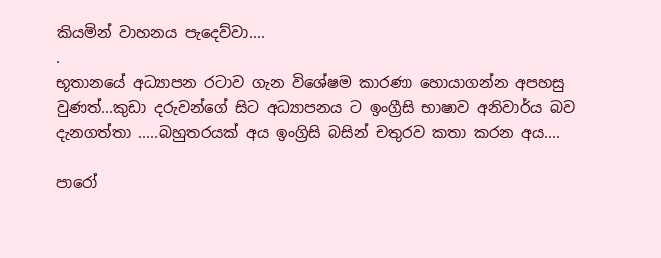කියමින් වාහනය පැදෙව්වා....
.
භූතානයේ අධ්‍යාපන රටාව ගැන විශේෂම කාරණා හොයාගන්න අපහසු වුණත්...කුඩා දරුවන්ගේ සිට අධ්‍යාපනය ට ඉංග්‍රීසි භාෂාව අනිවාර්ය බව දැනගත්තා .....බහුතරයක් අය ඉංග්‍රිසි බසින් චතුරව කතා කරන අය....

පාරෝ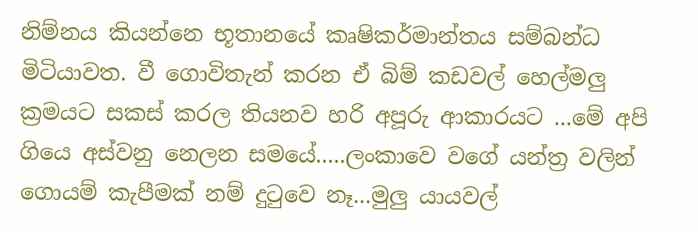නිම්නය කියන්නෙ භූතානයේ කෘෂිකර්මාන්තය සම්බන්ධ මිටියාවත. වී ගොවිතැන් කරන ඒ බිම් කඩවල් හෙල්මලු ක්‍රමයට සකස් කරල තියනව හරි අපූරු ආකාරයට ...මේ අපි ගියෙ අස්වනු නෙලන සමයේ.....ලංකාවෙ වගේ යන්ත්‍ර වලින් ගොයම් කැපීමක් නම් දුටුවෙ නෑ...මුලු යායවල්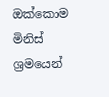ඔක්කොම මිනිස් ශ්‍රමයෙන්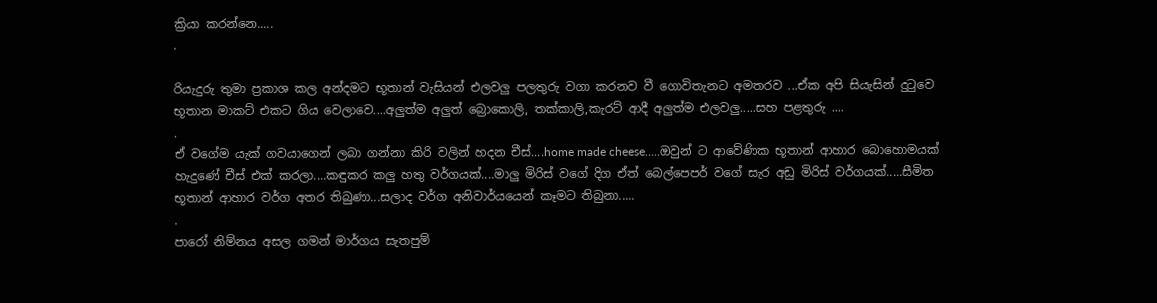ක්‍රියා කරන්නෙ.....
.

රියැදුරු තුමා ප්‍රකාශ කල අන්දමට භූතාන් වැසියන් එලවලු පලතුරු වගා කරනව වී ගොවිතැනට අමතරව ...ඒක අපි සියැසින් දුටුවෙ භූතාන මාකට් එකට ගිය වෙලාවෙ....අලුත්ම අලුත් බ්‍රොකොලි, තක්කාලි,කැරට් ආදී අලුත්ම එලවලු.....සහ පළතුරු ....
.
ඒ වගේම යැක් ගවයාගෙන් ලබා ගන්නා කිරි වලින් හදන චීස්....home made cheese.....ඔවුන් ට ආවේණික භූතාන් ආහාර බොහොමයක් හැදුණේ චීස් එක් කරලා....කඳුකර කලු හතු වර්ගයක්....මාලු මිරිස් වගේ දිග ඒත් බෙල්පෙපර් වගේ සැර අඩු මිරිස් වර්ගයක්.....සීමිත භූතාන් ආහාර වර්ග අතර තිබුණා...සලාද වර්ග අනිවාර්යයෙන් කෑමට තිබුනා.....
.
පාරෝ නිම්නය අසල ගමන් මාර්ගය සැතපුම්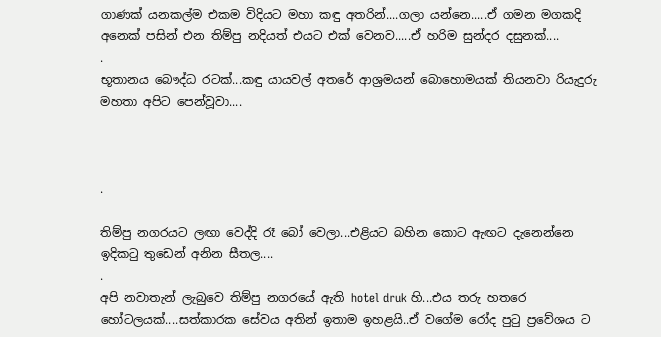ගාණක් යනකල්ම එකම විදියට මහා කඳු අතරින්....ගලා යන්නෙ.....ඒ ගමන මගකදි අනෙක් පසින් එන තිම්පු නදියත් එයට එක් වෙනව.....ඒ හරිම සුන්දර දසුනක්....
.
භූතානය බෞද්ධ රටක්...කඳු යායවල් අතරේ ආශ්‍රමයන් බොහොමයක් තියනවා රියැදුරු මහතා අපිට පෙන්වූවා....



.

තිම්පු නගරයට ලඟා වෙද්දි රෑ බෝ වෙලා...එළියට බහින කොට ඇඟට දැනෙන්නෙ ඉදිකටු තුඩෙන් අනින සීතල....
.
අපි නවාතැන් ලැබුවෙ තිම්පු නගරයේ ඇති hotel druk හි...එය තරු හතරෙ හෝටලයක්....සත්කාරක සේවය අතින් ඉතාම ඉහළයි..ඒ වගේම රෝද පුටු ප්‍රවේශය ට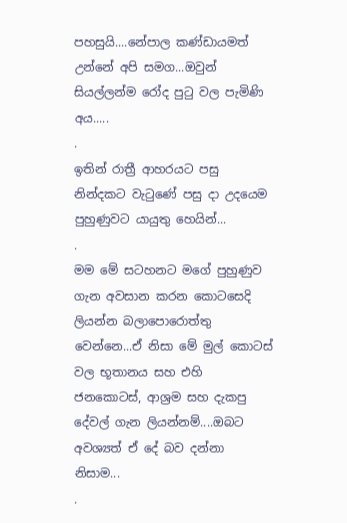පහසුයි....නේපාල කණ්ඩායමත් උන්නේ අපි සමග...ඔවුන් සියල්ලන්ම රෝද පුටු වල පැමිණි අය.....
.
ඉතින් රාත්‍රී ආහරයට පසු නින්දකට වැටුණේ පසු දා උදයෙම පුහුණුවට යායුතු හෙයින්...
.
මම මේ සටහනට මගේ පුහුණුව ගැන අවසාන කරන කොටසෙදි ලියන්න බලාපොරොත්තු වෙන්නෙ...ඒ නිසා මේ මුල් කොටස් වල භූතානය සහ එහි ජනකොටස්, ආශ්‍රම සහ දැකපු දේවල් ගැන ලියන්නම්....ඔබට අවශ්‍යත් ඒ දේ බව දන්නා නිසාම...
.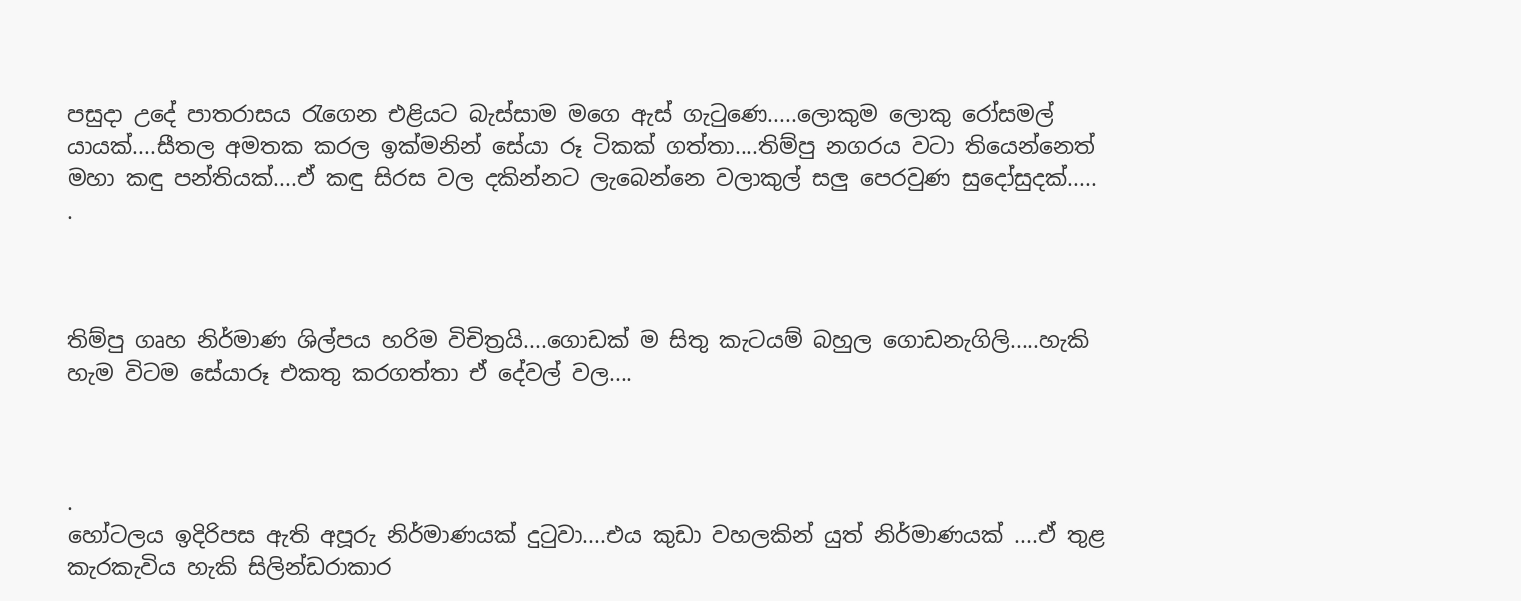පසුදා උදේ පාතරාසය රැගෙන එළියට බැස්සාම මගෙ ඇස් ගැටුණෙ.....ලොකුම ලොකු රෝසමල් යායක්....සීතල අමතක කරල ඉක්මනින් සේයා රූ ටිකක් ගත්තා....තිම්පු නගරය වටා තියෙන්නෙත් මහා කඳු පන්තියක්....ඒ කඳු සිරස වල දකින්නට ලැබෙන්නෙ වලාකුල් සලු පෙරවුණ සුදෝසුදක්.....
.



තිම්පු ගෘහ නිර්මාණ ශිල්පය හරිම විචිත්‍රයි....ගොඩක් ම සිතු කැටයම් බහුල ගොඩනැගිලි.....හැකි හැම විටම සේයාරූ එකතු කරගත්තා ඒ දේවල් වල....



.
හෝටලය ඉදිරිපස ඇති අපූරු නිර්මාණයක් දුටුවා....එය කුඩා වහලකින් යුත් නිර්මාණයක් ....ඒ තුළ කැරකැවිය හැකි සිලින්ඩරාකාර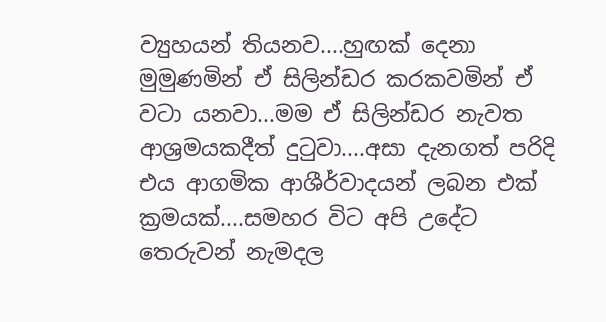ව්‍යුහයන් තියනව....හුඟක් දෙනා මුමුණමින් ඒ සිලින්ඩර කරකවමින් ඒ වටා යනවා...මම ඒ සිලින්ඩර නැවත ආශ්‍රමයකදීත් දුටුවා....අසා දැනගත් පරිදි එය ආගමික ආශීර්වාදයන් ලබන එක් ක්‍රමයක්....සමහර විට අපි උදේට තෙරුවන් නැමදල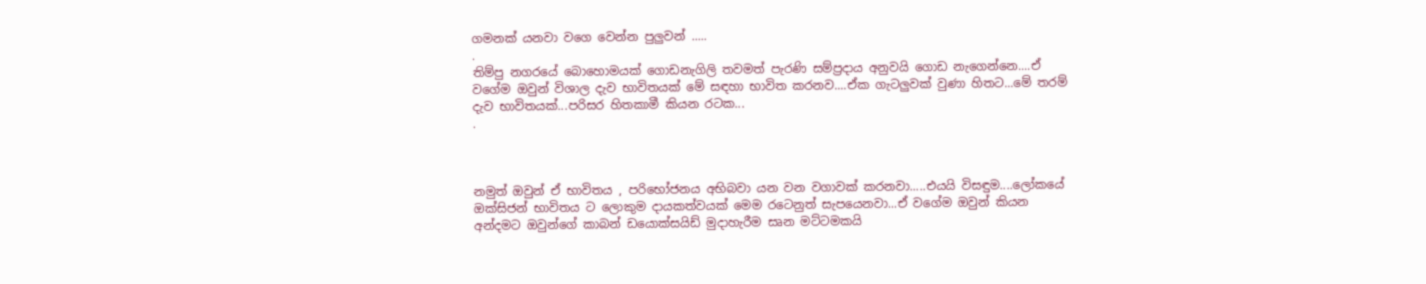ගමනක් යනවා වගෙ වෙන්න පුලුවන් .....
.
තිම්පු නගරයේ බොහොමයක් ගොඩනැගිලි තවමත් පැරණි සම්ප්‍රදාය අනුවයි ගොඩ නැගෙන්නෙ....ඒ වගේම ඔවුන් විශාල දැව භාවිතයක් මේ සඳහා භාවිත කරනව....ඒක ගැටලුවක් වුණා හිතට...මේ තරම් දැව භාවිතයක්...පරිසර හිතකාමී කියන රටක...
.



නමුත් ඔවුන් ඒ භාවිතය , පරිභෝජනය අභිබවා යන වන වගාවක් කරනවා.....එයයි විසඳුම....ලෝකයේ ඔක්සිජන් භාවිතය ට ලොකුම දායකත්වයක් මෙම රටෙනුත් සැපයෙනවා...ඒ වගේම ඔවුන් කියන අන්දමට ඔවුන්ගේ කාබන් ඩයොක්සයිඩ් මුදාහැරීම සෘන මට්ටමකයි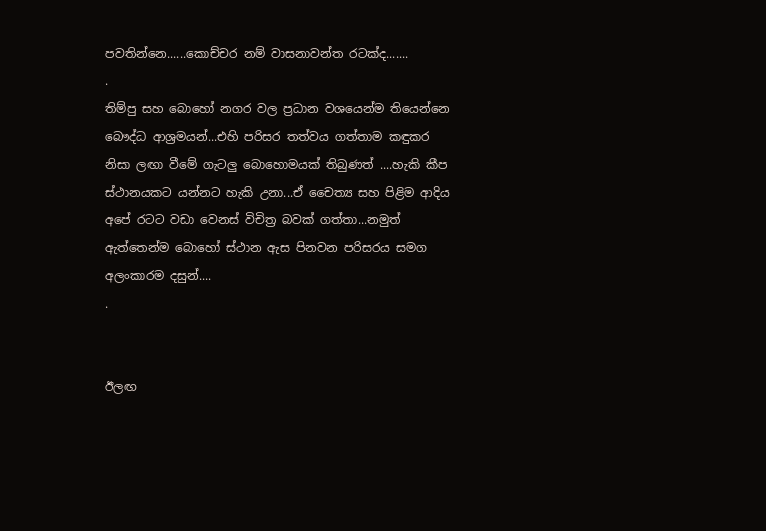පවතින්නෙ......කොච්චර නම් වාසනාවන්ත රටක්ද.......
.
තිම්පු සහ බොහෝ නගර වල ප්‍රධාන වශයෙන්ම තියෙන්නෙ බෞද්ධ ආශ්‍රමයන්...එහි පරිසර තත්වය ගත්තාම කඳුකර නිසා ලඟා වීමේ ගැටලු බොහොමයක් තිබුණත් ....හැකි කීප ස්ථානයකට යන්නට හැකි උනා...ඒ චෛත්‍ය සහ පිළිම ආදිය අපේ රටට වඩා වෙනස් විචිත්‍ර බවක් ගත්තා...නමුත් ඇත්තෙන්ම බොහෝ ස්ථාන ඇස පිනවන පරිසරය සමග අලංකාරම දසුන්....
.


ඊලඟ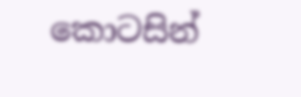කොටසින්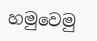හමුවෙමු